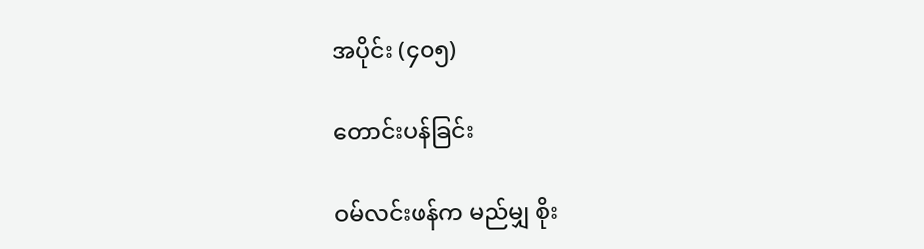အပိုင်း (၄၀၅)

တောင်းပန်ခြင်း

ဝမ်လင်းဖန်က မည်မျှ စိုး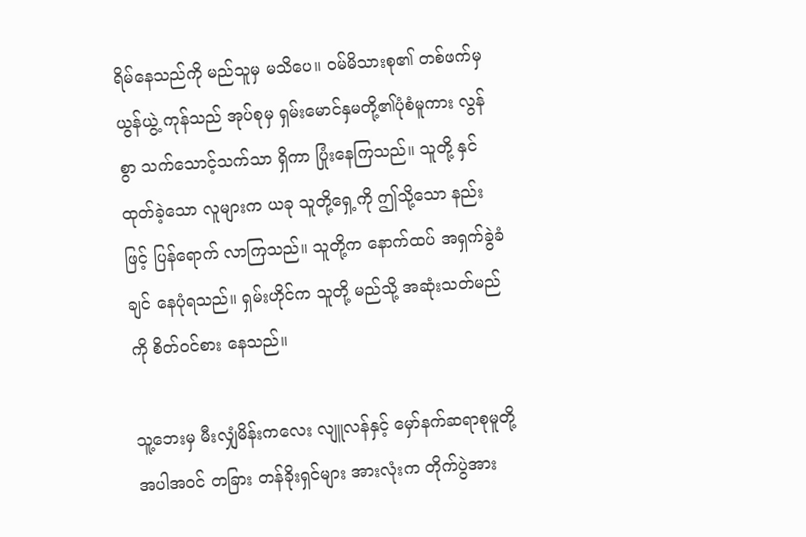ရိမ်နေသည်ကို မည်သူမှ မသိပေ။ ဝမ်မိသားစု၏ တစ်ဖက်မှ ယွန်ယွဲ့ ကုန်သည် အုပ်စုမှ ရှမ်းမောင်နှမတို့၏ပုံစံမူကား လွန်စွာ သက်သောင့်သက်သာ ရှိကာ ပြုံးနေကြသည်။ သူတို့ နှင်ထုတ်ခဲ့သော လူများက ယခု သူတို့ရှေ့ကို ဤသို့သော နည်းဖြင့် ပြန်ရောက် လာကြသည်။ သူတို့က နောက်ထပ် အရှက်ခွဲခံချင် နေပုံရသည်။ ရှမ်းဟိုင်က သူတို့ မည်သို့ အဆုံးသတ်မည်ကို စိတ်ဝင်စား နေသည်။

သူ့ဘေးမှ မီးလျှံမိန်းကလေး လျူလန်နှင့် မှော်နက်ဆရာစုမူတို့ အပါအဝင် တခြား တန်ခိုးရှင်များ အားလုံးက တိုက်ပွဲအား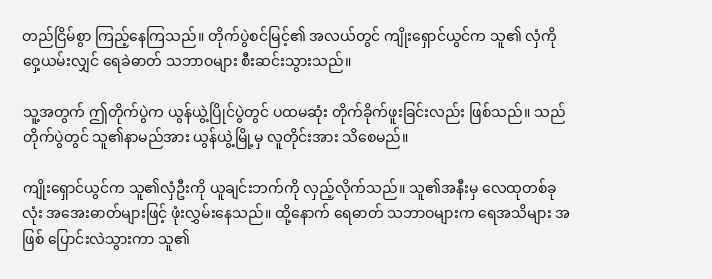တည်ငြိမ်စွာ ကြည့်နေကြသည်။ တိုက်ပွဲစင်မြင့်၏ အလယ်တွင် ကျိုးရှောင်ယွင်က သူ၏ လှံကို ဝှေ့ယမ်းလျှင် ရေခဲဓာတ် သဘာဝများ စီးဆင်းသွားသည်။

သူ့အတွက် ဤတိုက်ပွဲက ယွန်ယွဲ့ပြိုင်ပွဲတွင် ပထမဆုံး တိုက်ခိုက်ဖူးခြင်းလည်း ဖြစ်သည်။ သည်တိုက်ပွဲတွင် သူ၏နာမည်အား ယွန်ယွဲ့မြို့မှ လူတိုင်းအား သိစေမည်။

ကျိုးရှောင်ယွင်က သူ၏လှံဦးကို ယူချင်းဘက်ကို လှည့်လိုက်သည်။ သူ၏အနီးမှ လေထုတစ်ခုလုံး အအေးဓာတ်များဖြင့် ဖုံးလွှမ်းနေသည်။ ထို့နောက် ရေဓာတ် သဘာဝများက ရေအသိများ အဖြစ် ပြောင်းလဲသွားကာ သူ၏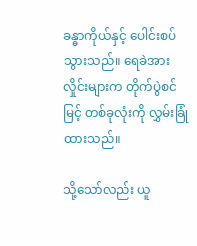ခန္ဓာကိုယ်နှင့် ပေါင်းစပ်သွားသည်။ ရေခဲအား လှိုင်းများက တိုက်ပွဲစင်မြင့် တစ်ခုလုံးကို လွှမ်းခြုံ ထားသည်။

သို့သော်လည်း ယူ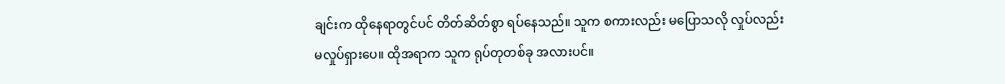ချင်းက ထိုနေရာတွင်ပင် တိတ်ဆိတ်စွာ ရပ်နေသည်။ သူက စကားလည်း မပြောသလို လှုပ်လည်း မလှုပ်ရှားပေ။ ထိုအရာက သူက ရုပ်တုတစ်ခု အလားပင်။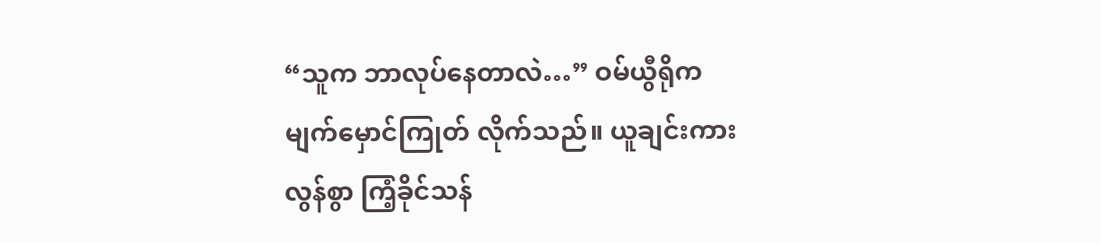“သူက ဘာလုပ်နေတာလဲ…” ဝမ်ယွီရိုက မျက်မှောင်ကြုတ် လိုက်သည်။ ယူချင်းကား လွန်စွာ ကြံ့ခိုင်သန်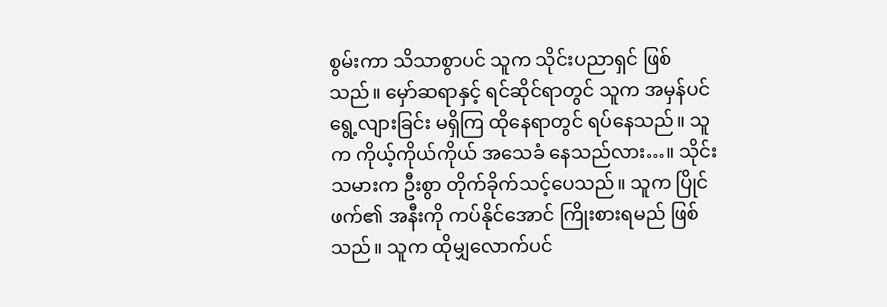စွမ်းကာ သိသာစွာပင် သူက သိုင်းပညာရှင် ဖြစ်သည်။ မှော်ဆရာနှင့် ရင်ဆိုင်ရာတွင် သူက အမှန်ပင် ရွေ့လျားခြင်း မရှိကြ ထိုနေရာတွင် ရပ်နေသည်။ သူက ကိုယ့်ကိုယ်ကိုယ် အသေခံ နေသည်လား…။ သိုင်းသမားက ဦးစွာ တိုက်ခိုက်သင့်ပေသည်။ သူက ပြိုင်ဖက်၏ အနီးကို ကပ်နိုင်အောင် ကြိုးစားရမည် ဖြစ်သည်။ သူက ထိုမျှလောက်ပင်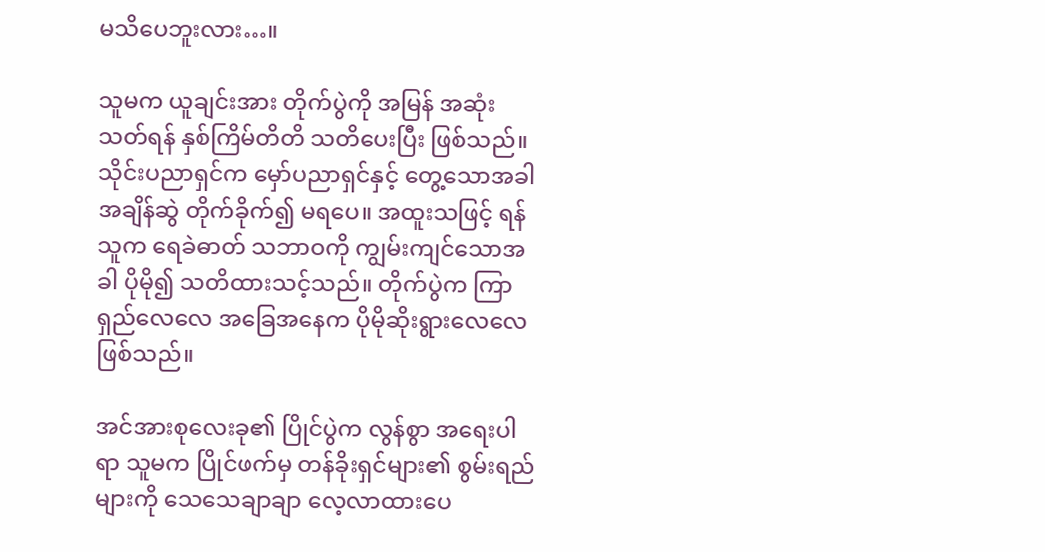မသိပေဘူးလား…။

သူမက ယူချင်းအား တိုက်ပွဲကို အမြန် အဆုံးသတ်ရန် နှစ်ကြိမ်တိတိ သတိပေးပြီး ဖြစ်သည်။ သိုင်းပညာရှင်က မှော်ပညာရှင်နှင့် တွေ့သောအခါ အချိန်ဆွဲ တိုက်ခိုက်၍ မရပေ။ အထူးသဖြင့် ရန်သူက ရေခဲဓာတ် သဘာဝကို ကျွမ်းကျင်သောအခါ ပိုမို၍ သတိထားသင့်သည်။ တိုက်ပွဲက ကြာရှည်လေလေ အခြေအနေက ပိုမိုဆိုးရွားလေလေ ဖြစ်သည်။

အင်အားစုလေးခု၏ ပြိုင်ပွဲက လွန်စွာ အရေးပါရာ သူမက ပြိုင်ဖက်မှ တန်ခိုးရှင်များ၏ စွမ်းရည်များကို သေသေချာချာ လေ့လာထားပေ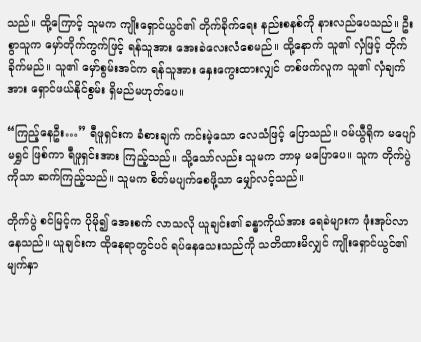သည်။ ထို့ကြောင့် သူမက ကျိုးရှောင်ယွင်၏ တိုက်ခိုက်ရေး နည်းစနစ်ကို နားလည်ပေသည်။ ဦးစွာသူက မှော်တိုက်ကွက်ဖြင့် ရန်သူအား အေးခဲလေးလံစေမည်။ ထို့နောက် သူ၏ လှံဖြင့် တိုက်ခိုက်မည်။ သူ၏ မှော်စွမ်းအင်က ရန်သူအား နှေးကွေးထားလျှင် တစ်ဖက်လူက သူ၏ လှံချက်အား ရှောင်ဖယ်နိုင်စွမ်း ရှိမည်မဟုတ်ပေ။

“ကြည့်နေဦး…” ရီဖူရှင်းက ခံစားချက် ကင်းမဲ့သော လေသံဖြင့် ပြောသည်။ ဝမ်ယွီရိုက မပျော်မရွှင် ဖြစ်ကာ ရီဖူရှင်းအား ကြည့်သည်။ သို့သော်လည်း သူမက ဘာမှ မပြောပေ။ သူက တိုက်ပွဲကိုသာ ဆက်ကြည့်သည်။ သူမက စိတ်မပျက်စေဖို့သာ မျှော်လင့်သည်။

တိုက်ပွဲ စင်မြင့်က ပိုမို၍ အေးစက် လာသလို ယူချင်း၏ ခန္ဓာကိုယ်အား ရေခဲများက ဖုံးအုပ်လာနေသည်။ ယူချင်းက ထိုနေရာတွင်ပင် ရပ်နေသေးသည်ကို သတိထားမိလျှင် ကျိုးရှောင်ယွင်၏ မျက်နှာ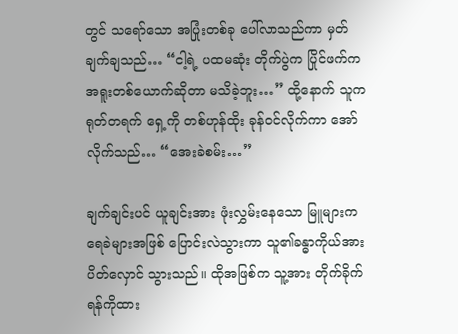တွင် သရော်သော အပြုံးတစ်ခု ပေါ်လာသည်ကာ မှတ်ချက်ချသည်… “ငါ့ရဲ့ ပထမဆုံး တိုက်ပွဲက ပြိုင်ဖက်က အရူးတစ်ယောက်ဆိုတာ မသိခဲ့ဘူး…” ထို့နောက် သူက ရုတ်တရက် ရှေ့ကို တစ်ဟုန်ထိုး ခုန်ဝင်လိုက်ကာ အော်လိုက်သည်… “အေးခဲစမ်း…”

ချက်ချင်းပင် ယူချင်းအား ဖုံးလွှမ်းနေသော မြူများက ရေခဲများအဖြစ် ပြောင်းလဲသွားကာ သူ၏ခန္ဓာကိုယ်အား ပိတ်လှောင် သွားသည်။ ထိုအဖြစ်က သူ့အား တိုက်ခိုက်ရန်ကိုထား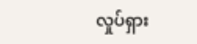လှုပ်ရှား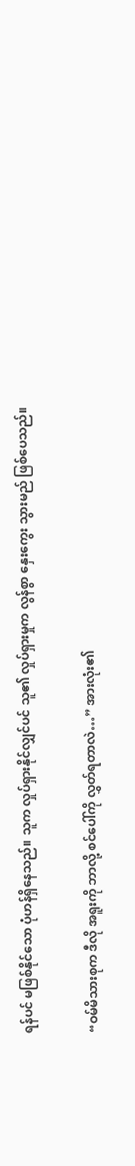ရန်ပင် မဖြစ်နိုင်သော ပုံဟန်ရှိနေသည်။ သူက လှုပ်ရှားနိုင်လျှင်ပင် သူ၏ လှုပ်ရှားမှုက လွန်စွာ နှေးကွေး သွားမည် ဖြစ်ပေသည်။

“ဝမ်မိသားစုက ဒီလို အရူးကို ဘာလို့ စင်ပေါ်ကို လွှတ်ရတာလဲ…” အားလုံး၏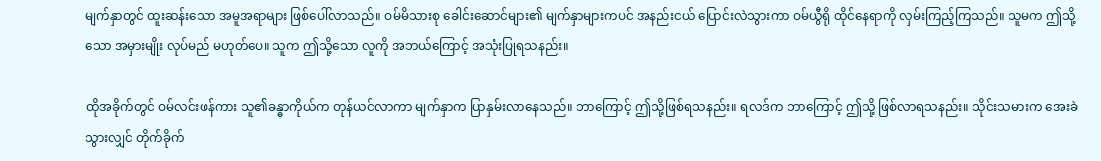မျက်နှာတွင် ထူးဆန်းသော အမူအရာများ ဖြစ်ပေါ်လာသည်။ ဝမ်မိသားစု ခေါင်းဆောင်များ၏ မျက်နှာများကပင် အနည်းငယ် ပြောင်းလဲသွားကာ ဝမ်ယွီရို ထိုင်နေရာကို လှမ်းကြည့်ကြသည်။ သူမက ဤသို့သော အမှားမျိုး လုပ်မည် မဟုတ်ပေ။ သူက ဤသို့သော လူကို အဘယ်ကြောင့် အသုံးပြုရသနည်း။

ထိုအခိုက်တွင် ဝမ်လင်းဖန်ကား သူ၏ခန္ဓာကိုယ်က တုန်ယင်လာကာ မျက်နှာက ပြာနှမ်းလာနေသည်။ ဘာကြောင့် ဤသို့ဖြစ်ရသနည်း။ ရလဒ်က ဘာကြောင့် ဤသို့ ဖြစ်လာရသနည်း။ သိုင်းသမားက အေးခဲသွားလျှင် တိုက်ခိုက်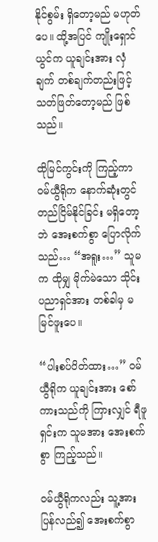နိုင်စွမ်း ရှိတော့မည် မဟုတ်ပေ။ ထို့အပြင် ကျိုးရှောင်ယွင်က ယူချင်းအား လှံချက် တစ်ချက်တည်းဖြင့် သတ်ဖြတ်တော့မည် ဖြစ်သည်။

ထိုမြင်ကွင်းကို ကြည့်ကာ ဝမ်ယွီရိုက နောက်ဆုံးတွင် တည်ငြိမ်နိုင်ခြင်း မရှိတော့ဘဲ အေးစက်စွာ ပြောလိုက်သည်… “အရူး…” သူမက ထိုမျှ မိုက်မဲသော သိုင်းပညာရှင်အား တစ်ခါမှ မမြင်ဖူးပေ။

“ပါးစပ်ပိတ်ထား…” ဝမ်ယွီရိုက ယူချင်းအား စော်ကားသည်ကို ကြားလျှင် ရီဖူရှင်းက သူမအား အေးစက်စွာ ကြည့်သည်။

ဝမ်ယွီရိုကလည်း သူ့အား ပြန်လည်၍ အေးစက်စွာ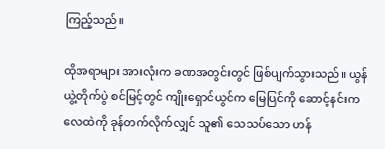ကြည့်သည်။

ထိုအရာများ အားလုံးက ခဏအတွင်းတွင် ဖြစ်ပျက်သွားသည်။ ယွန်ယွဲ့တိုက်ပွဲ စင်မြင့်တွင် ကျိုးရှောင်ယွင်က မြေပြင်ကို ဆောင့်နင်းက လေထဲကို ခုန်တက်လိုက်လျှင် သူ၏ သေသပ်သော ဟန်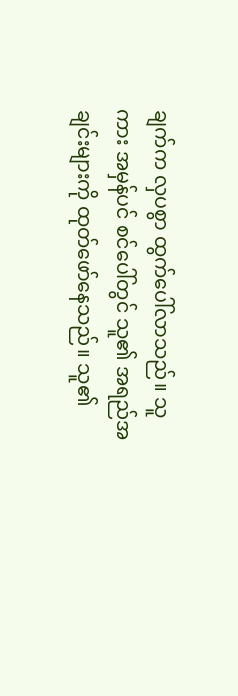ချက်က လှပစွာ ထွက်ပေါ်လာသည်။ သူကား အမှန်ပင် စင်ပေါ်တွင် သူ၏ အရည်အချင်းများကို ထုတ်ဖော်နေသည်။ သူ၏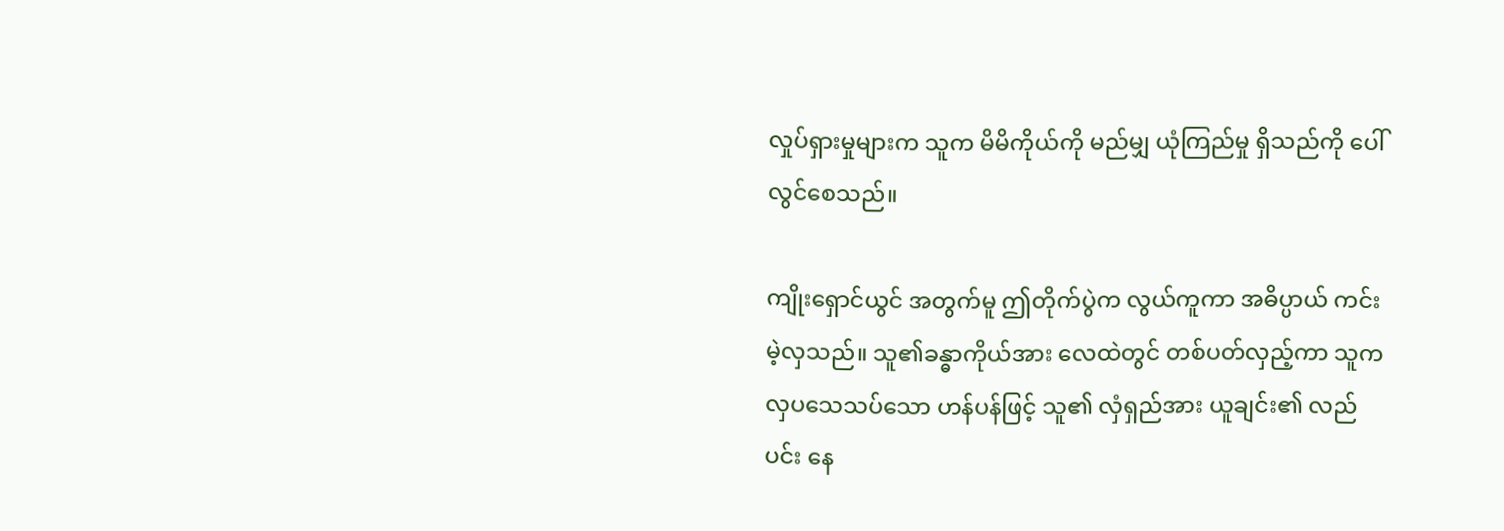လှုပ်ရှားမှုများက သူက မိမိကိုယ်ကို မည်မျှ ယုံကြည်မှု ရှိသည်ကို ပေါ်လွင်စေသည်။

ကျိုးရှောင်ယွင် အတွက်မူ ဤတိုက်ပွဲက လွယ်ကူကာ အဓိပ္ပာယ် ကင်းမဲ့လှသည်။ သူ၏ခန္ဓာကိုယ်အား လေထဲတွင် တစ်ပတ်လှည့်ကာ သူက လှပသေသပ်သော ဟန်ပန်ဖြင့် သူ၏ လှံရှည်အား ယူချင်း၏ လည်ပင်း နေ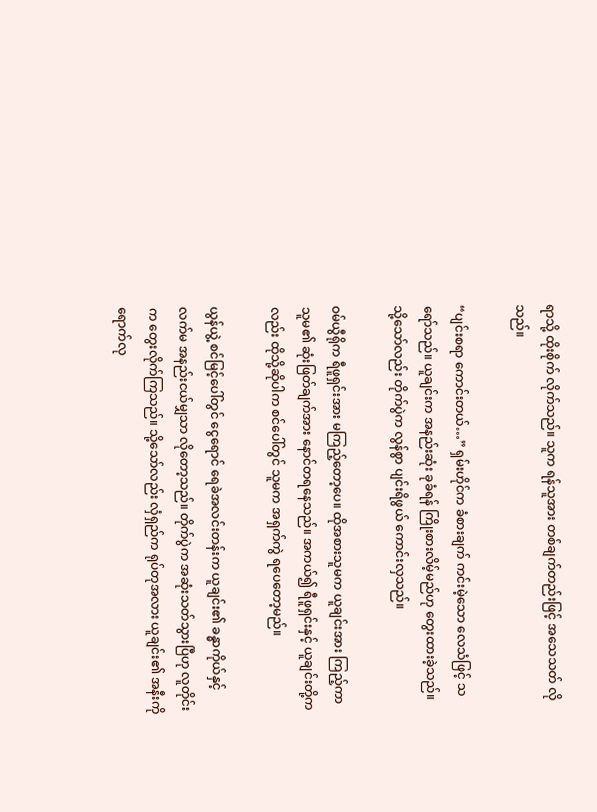ရာသို့ ထိုးစိုက် လိုက်သည်။ သူက ရန်သူအား တစ်ချက်တည်းဖြင့် အသေသတ် လိုသည်။

“ပျင်းစရာ ကောင်းတယ်…” ရှမ်းဟိုင်က ခံစားချက် ကင်းမဲ့သော လေသံဖြင့် သရော်သည်။ ယူချင်းက အနည်းဆုံး ခုခံရန် ကြိုးစားလိမ့်မည်ဟု တွေးထားခဲ့သည်။ သို့သော်လည်း တိုက်ပွဲက လွန်စွာ ပျင်းရိဖွယ် ကောင်းလှသည်။

ဝမ်ယွီရိုက ရီဖူရှင်းအား မကြည့်တော့ပေ။ ထိုအစားသူမက ယူချင်းအား ကြည့်ကာ သူမ၏ ဆုံးဖြတ်ချက်အား နောင်တရနေသည်။ အကယ်၍ ရီဖူရှင်းနှင့် ယူချင်းတို့ကလည်း ထိုသို့ဆိုပါက စင်ပေါ်တွင် သူမက အရှက်ကွဲ ရပေတော့မည်။

ယွန်ယွဲ့ စင်မြင့်ပေါ်တွင် ငွေရောင် ရေခဲအလင်းတန်းက ယူချင်း၏ ခန္ဓာကိုယ်နှင့် လက်မ အနည်းငယ်မျှသာ လိုတော့သည်။ တိုက်ပွဲက အဆုံးသတ်သွားပြီဟု လူတိုင်းက တွေးလိုက်ကြသည်။ သို့သော်လည်း လှံရှည်က ရုပ်တုအလား ယူချင်း၏ အနီးကို ရောက်လု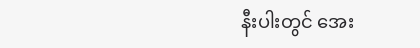နီးပါးတွင် အေး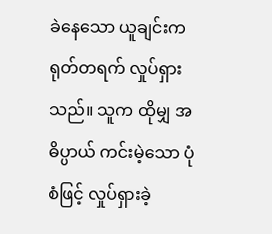ခဲနေသော ယူချင်းက ရုတ်တရက် လှုပ်ရှားသည်။ သူက ထိုမျှ အဓိပ္ပာယ် ကင်းမဲ့သော ပုံစံဖြင့် လှုပ်ရှားခဲ့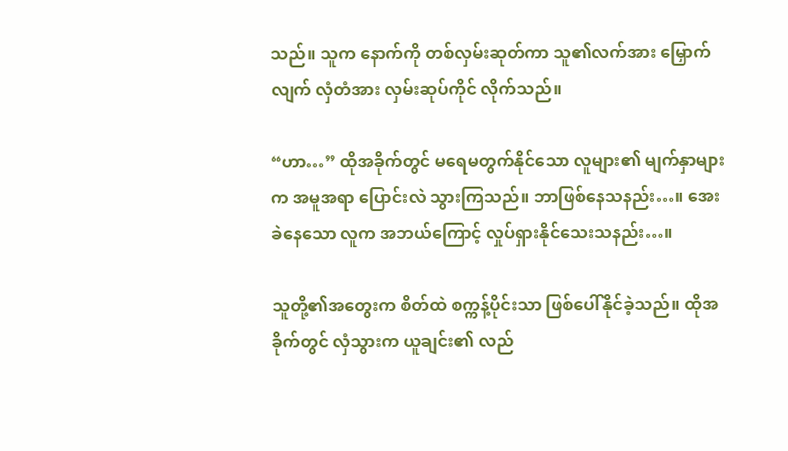သည်။ သူက နောက်ကို တစ်လှမ်းဆုတ်ကာ သူ၏လက်အား မြှောက်လျက် လှံတံအား လှမ်းဆုပ်ကိုင် လိုက်သည်။

“ဟာ…” ထိုအခိုက်တွင် မရေမတွက်နိုင်သော လူများ၏ မျက်နှာများက အမူအရာ ပြောင်းလဲ သွားကြသည်။ ဘာဖြစ်နေသနည်း…။ အေးခဲနေသော လူက အဘယ်ကြောင့် လှုပ်ရှားနိုင်သေးသနည်း…။

သူတို့၏အတွေးက စိတ်ထဲ စက္ကန့်ပိုင်းသာ ဖြစ်ပေါ်နိုင်ခဲ့သည်။ ထိုအခိုက်တွင် လှံသွားက ယူချင်း၏ လည်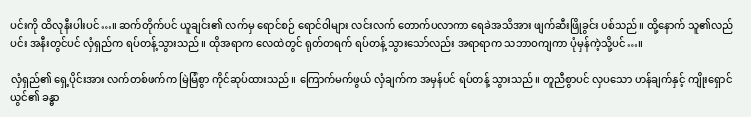ပင်းကို ထိလုနီးပါးပင်…။ ဆက်တိုက်ပင် ယူချင်း၏ လက်မှ ရောင်စဉ် ရောင်ဝါများ လင်းလက် တောက်ပလာကာ ရေခဲအသိအား ဖျက်ဆီးဖြိုခွင်း ပစ်သည်။ ထို့နောက် သူ၏လည်ပင်း အနီးတွင်ပင် လှံရှည်က ရပ်တန့်သွားသည်။ ထိုအရာက လေထဲတွင် ရုတ်တရက် ရပ်တန့် သွားသော်လည်း အရာရာက သဘာဝကျကာ ပုံမှန်ကဲ့သို့ပင်…။

လှံရှည်၏ ရှေ့ပိုင်းအား လက်တစ်ဖက်က မြဲမြံစွာ ကိုင်ဆုပ်ထားသည်။ ကြောက်မက်ဖွယ် လှံချက်က အမှန်ပင် ရပ်တန့် သွားသည်။ တူညီစွာပင် လှပသော ဟန်ချက်နှင့် ကျိုးရှောင်ယွင်၏ ခန္ဓာ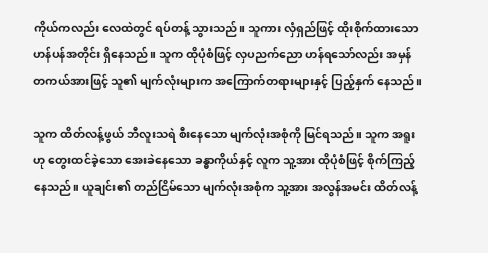ကိုယ်ကလည်း လေထဲတွင် ရပ်တန့် သွားသည်။ သူကား လှံရှည်ဖြင့် ထိုးစိုက်ထားသော ဟန်ပန်အတိုင်း ရှိနေသည်။ သူက ထိုပုံစံဖြင့် လှပညက်ညော ဟန်ရသော်လည်း အမှန်တကယ်အားဖြင့် သူ၏ မျက်လုံးများက အကြောက်တရားများနှင့် ပြည့်နှက် နေသည်။

သူက ထိတ်လန့်ဖွယ် ဘီလူးသရဲ စီးနေသော မျက်လုံးအစုံကို မြင်ရသည်။ သူက အရူးဟု တွေးထင်ခဲ့သော အေးခဲနေသော ခန္ဓာကိုယ်နှင့် လူက သူ့အား ထိုပုံစံဖြင့် စိုက်ကြည့်နေသည်။ ယူချင်း၏ တည်ငြိမ်သော မျက်လုံးအစုံက သူ့အား အလွန်အမင်း ထိတ်လန့်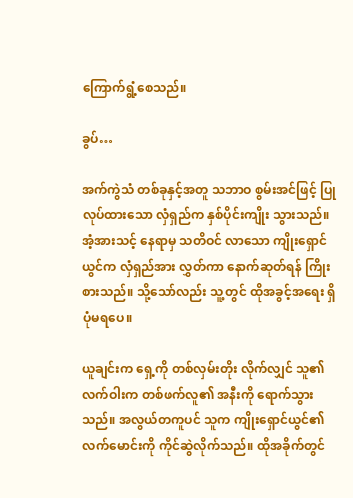ကြောက်ရွံ့စေသည်။

ခွပ်…

အက်ကွဲသံ တစ်ခုနှင့်အတူ သဘာဝ စွမ်းအင်ဖြင့် ပြုလုပ်ထားသော လှံရှည်က နှစ်ပိုင်းကျိုး သွားသည်။ အံ့အားသင့် နေရာမှ သတိဝင် လာသော ကျိုးရှောင်ယွင်က လှံရှည်အား လွှတ်ကာ နောက်ဆုတ်ရန် ကြိုးစားသည်။ သို့သော်လည်း သူ့တွင် ထိုအခွင့်အရေး ရှိပုံမရပေ။

ယူချင်းက ရှေ့ကို တစ်လှမ်းတိုး လိုက်လျှင် သူ၏လက်ဝါးက တစ်ဖက်လူ၏ အနီးကို ရောက်သွားသည်။ အလွယ်တကူပင် သူက ကျိုးရှောင်ယွင်၏ လက်မောင်းကို ကိုင်ဆွဲလိုက်သည်။ ထိုအခိုက်တွင်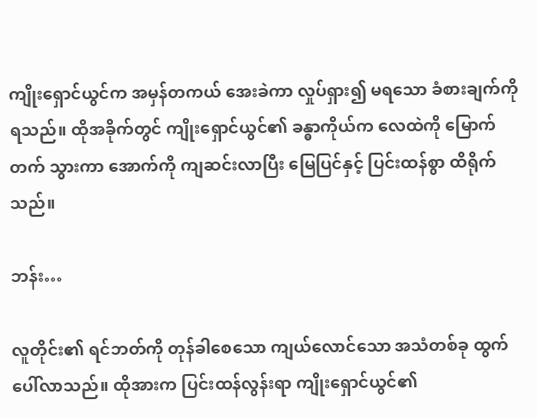ကျိုးရှောင်ယွင်က အမှန်တကယ် အေးခဲကာ လှုပ်ရှား၍ မရသော ခံစားချက်ကို ရသည်။ ထိုအခိုက်တွင် ကျိုးရှောင်ယွင်၏ ခန္ဓာကိုယ်က လေထဲကို မြောက်တက် သွားကာ အောက်ကို ကျဆင်းလာပြီး မြေပြင်နှင့် ပြင်းထန်စွာ ထိရိုက်သည်။

ဘန်း…

လူတိုင်း၏ ရင်ဘတ်ကို တုန်ခါစေသော ကျယ်လောင်သော အသံတစ်ခု ထွက်ပေါ်လာသည်။ ထိုအားက ပြင်းထန်လွန်းရာ ကျိုးရှောင်ယွင်၏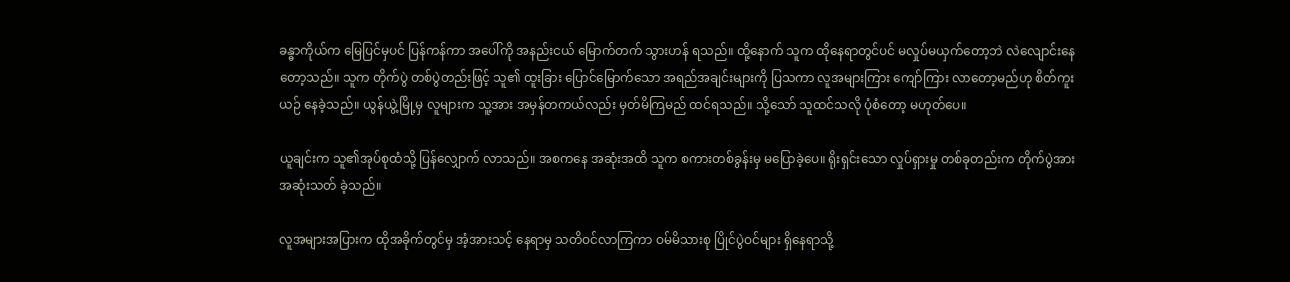ခန္ဓာကိုယ်က မြေပြင်မှပင် ပြန်ကန်ကာ အပေါ်ကို အနည်းငယ် မြောက်တက် သွားဟန် ရသည်။ ထို့နောက် သူက ထိုနေရာတွင်ပင် မလှုပ်မယှက်တော့ဘဲ လဲလျောင်းနေတော့သည်။ သူက တိုက်ပွဲ တစ်ပွဲတည်းဖြင့် သူ၏ ထူးခြား ပြောင်မြောက်သော အရည်အချင်းများကို ပြသကာ လူအများကြား ကျော်ကြား လာတော့မည်ဟု စိတ်ကူးယဉ် နေခဲ့သည်။ ယွန်ယွဲ့မြို့မှ လူများက သူ့အား အမှန်တကယ်လည်း မှတ်မိကြမည် ထင်ရသည်။ သို့သော် သူထင်သလို ပုံစံတော့ မဟုတ်ပေ။

ယူချင်းက သူ၏အုပ်စုထံသို့ ပြန်လျှောက် လာသည်။ အစကနေ အဆုံးအထိ သူက စကားတစ်ခွန်းမှ မပြောခဲ့ပေ။ ရိုးရှင်းသော လှုပ်ရှားမှု တစ်ခုတည်းက တိုက်ပွဲအား အဆုံးသတ် ခဲ့သည်။

လူအများအပြားက ထိုအခိုက်တွင်မှ အံ့အားသင့် နေရာမှ သတိဝင်လာကြကာ ဝမ်မိသားစု ပြိုင်ပွဲဝင်များ ရှိနေရာသို့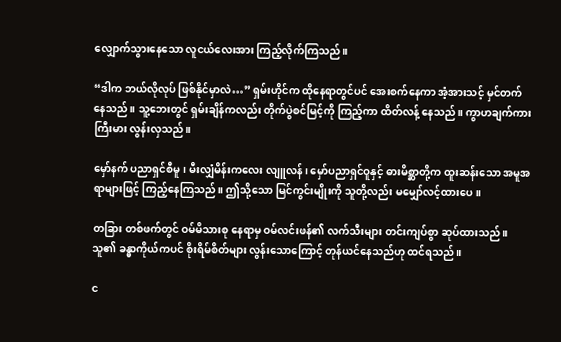လျှောက်သွားနေသော လူငယ်လေးအား ကြည့်လိုက်ကြသည်။

“ဒါက ဘယ်လိုလုပ် ဖြစ်နိုင်မှာလဲ…” ရှမ်းဟိုင်က ထိုနေရာတွင်ပင် အေးစက်နေကာ အံ့အားသင့် မှင်တက်နေသည်။ သူ့ဘေးတွင် ရှမ်းချိန်ကလည်း တိုက်ပွဲစင်မြင့်ကို ကြည့်ကာ ထိတ်လန့် နေသည်။ ကွာဟချက်ကား ကြီးမား လွန်းလှသည်။

မှော်နက် ပညာရှင်စီမူ၊ မီးလျှံမိန်းကလေး လျူလန်၊ မှော်ပညာရှင်ဝူနှင့် ဓားမိစ္ဆာတို့က ထူးဆန်းသော အမူအရာများဖြင့် ကြည့်နေကြသည်။ ဤသို့သော မြင်ကွင်းမျိုးကို သူတို့လည်း မမျှော်လင့်ထားပေ။

တခြား တစ်ဖက်တွင် ဝမ်မိသားစု နေရာမှ ဝမ်လင်းဖန်၏ လက်သီးများ တင်းကျပ်စွာ ဆုပ်ထားသည်။ သူ၏ ခန္ဓာကိုယ်ကပင် စိုးရိမ်စိတ်များ လွန်းသောကြောင့် တုန်ယင်နေသည်ဟု ထင်ရသည်။

င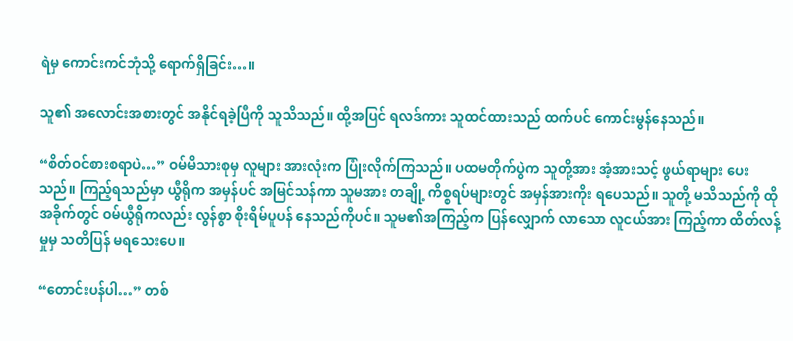ရဲမှ ကောင်းကင်ဘုံသို့ ရောက်ရှိခြင်း…။

သူ၏ အလောင်းအစားတွင် အနိုင်ရခဲ့ပြီကို သူသိသည်။ ထို့အပြင် ရလဒ်ကား သူထင်ထားသည် ထက်ပင် ကောင်းမွန်နေသည်။

“စိတ်ဝင်စားစရာပဲ…” ဝမ်မိသားစုမှ လူများ အားလုံးက ပြုံးလိုက်ကြသည်။ ပထမတိုက်ပွဲက သူတို့အား အံ့အားသင့် ဖွယ်ရာများ ပေးသည်။ ကြည့်ရသည်မှာ ယွီရိုက အမှန်ပင် အမြင်သန်ကာ သူမအား တချို့ ကိစ္စရပ်များတွင် အမှန်အားကိုး ရပေသည်။ သူတို့ မသိသည်ကို ထိုအခိုက်တွင် ဝမ်ယွီရိုကလည်း လွန်စွာ စိုးရိမ်ပူပန် နေသည်ကိုပင်။ သူမ၏အကြည့်က ပြန်လျှောက် လာသော လူငယ်အား ကြည့်ကာ ထိတ်လန့်မှုမှ သတိပြန် မရသေးပေ။

“တောင်းပန်ပါ…” တစ်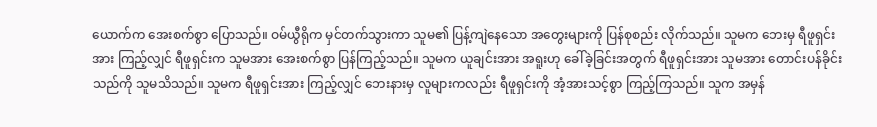ယောက်က အေးစက်စွာ ပြောသည်။ ဝမ်ယွီရိုက မှင်တက်သွားကာ သူမ၏ ပြန့်ကျဲနေသော အတွေးများကို ပြန်စုစည်း လိုက်သည်။ သူမက ဘေးမှ ရီဖူရှင်းအား ကြည့်လျှင် ရီဖူရှင်းက သူမအား အေးစက်စွာ ပြန်ကြည့်သည်။ သူမက ယူချင်းအား အရူးဟု ခေါ်ခဲ့ခြင်းအတွက် ရီဖူရှင်းအား သူမအား တောင်းပန်ခိုင်းသည်ကို သူမသိသည်။ သူမက ရီဖူရှင်းအား ကြည့်လျှင် ဘေးနားမှ လူများကလည်း ရီဖူရှင်းကို အံ့အားသင့်စွာ ကြည့်ကြသည်။ သူက အမှန်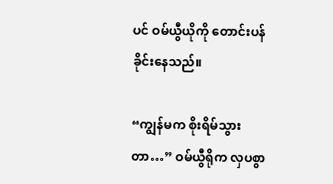ပင် ဝမ်ယွီယိုကို တောင်းပန် ခိုင်းနေသည်။

“ကျွန်မက စိုးရိမ်သွားတာ…” ဝမ်ယွီရိုက လှပစွာ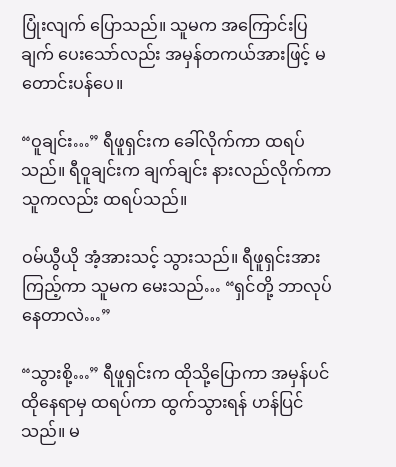ပြုံးလျက် ပြောသည်။ သူမက အကြောင်းပြချက် ပေးသော်လည်း အမှန်တကယ်အားဖြင့် မတောင်းပန်ပေ။

“ဝူချင်း…” ရီဖူရှင်းက ခေါ်လိုက်ကာ ထရပ်သည်။ ရီဝူချင်းက ချက်ချင်း နားလည်လိုက်ကာ သူကလည်း ထရပ်သည်။

ဝမ်ယွီယို အံ့အားသင့် သွားသည်။ ရီဖူရှင်းအား ကြည့်ကာ သူမက မေးသည်… “ရှင်တို့ ဘာလုပ်နေတာလဲ…”

“သွားစို့…” ရီဖူရှင်းက ထိုသို့ပြောကာ အမှန်ပင် ထိုနေရာမှ ထရပ်ကာ ထွက်သွားရန် ဟန်ပြင်သည်။ မ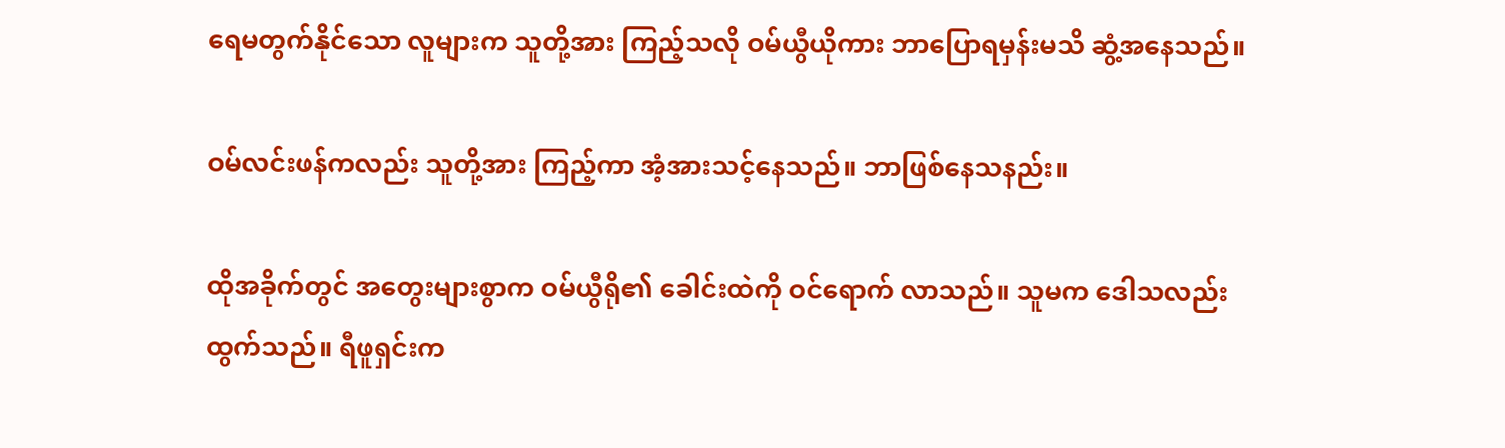ရေမတွက်နိုင်သော လူများက သူတို့အား ကြည့်သလို ဝမ်ယွီယိုကား ဘာပြောရမှန်းမသိ ဆွံ့အနေသည်။

ဝမ်လင်းဖန်ကလည်း သူတို့အား ကြည့်ကာ အံ့အားသင့်နေသည်။ ဘာဖြစ်နေသနည်း။

ထိုအခိုက်တွင် အတွေးများစွာက ဝမ်ယွီရို၏ ခေါင်းထဲကို ဝင်ရောက် လာသည်။ သူမက ဒေါသလည်း ထွက်သည်။ ရီဖူရှင်းက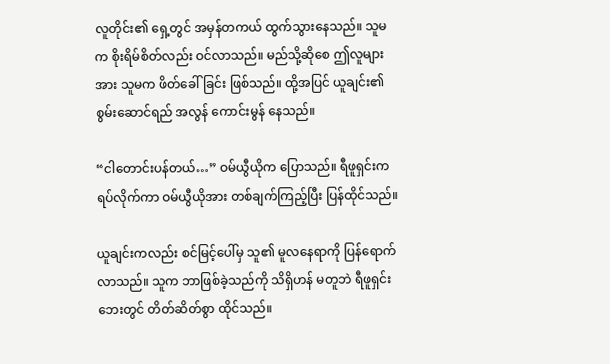လူတိုင်း၏ ရှေ့တွင် အမှန်တကယ် ထွက်သွားနေသည်။ သူမက စိုးရိမ်စိတ်လည်း ဝင်လာသည်။ မည်သို့ဆိုစေ ဤလူများအား သူမက ဖိတ်ခေါ်ခြင်း ဖြစ်သည်။ ထို့အပြင် ယူချင်း၏ စွမ်းဆောင်ရည် အလွန် ကောင်းမွန် နေသည်။

“ငါတောင်းပန်တယ်…” ဝမ်ယွီယိုက ပြောသည်။ ရီဖူရှင်းက ရပ်လိုက်ကာ ဝမ်ယွီယိုအား တစ်ချက်ကြည့်ပြီး ပြန်ထိုင်သည်။

ယူချင်းကလည်း စင်မြင့်ပေါ်မှ သူ၏ မူလနေရာကို ပြန်ရောက်လာသည်။ သူက ဘာဖြစ်ခဲ့သည်ကို သိရှိဟန် မတူဘဲ ရီဖူရှင်း ဘေးတွင် တိတ်ဆိတ်စွာ ထိုင်သည်။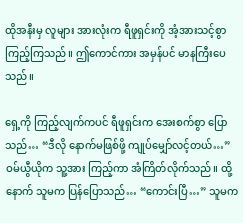ထိုအနီးမှ လူများ အားလုံးက ရီဖူရှင်းကို အံ့အားသင့်စွာ ကြည့်ကြသည်။ ဤကောင်ကား အမှန်ပင် မာနကြီးပေသည်။

ရှေ့ကို ကြည့်လျက်ကပင် ရီဖူရှင်းက အေးစက်စွာ ပြောသည်… “ဒီလို နောက်မဖြစ်ဖို့ ကျုပ်မျှော်လင့်တယ်…” ဝမ်ယွီယိုက သူ့အား ကြည့်ကာ အံကြိတ်လိုက်သည်။ ထို့နောက် သူမက ပြန်ပြောသည်… “ကောင်းပြီ…” သူမက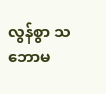လွန်စွာ သဘောမ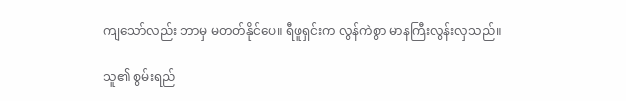ကျသော်လည်း ဘာမှ မတတ်နိုင်ပေ။ ရီဖူရှင်းက လွန်ကဲစွာ မာနကြီးလွန်းလှသည်။

သူ၏ စွမ်းရည်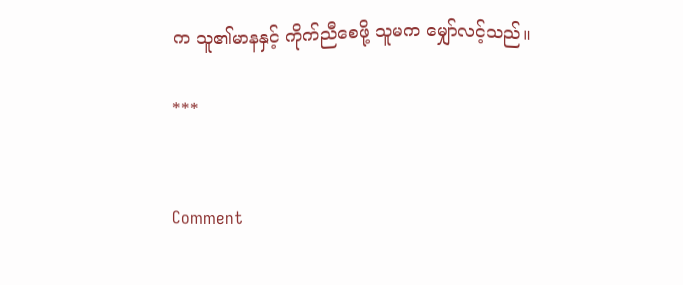က သူ၏မာနနှင့် ကိုက်ညီစေဖို့ သူမက မျှော်လင့်သည်။

***


Comment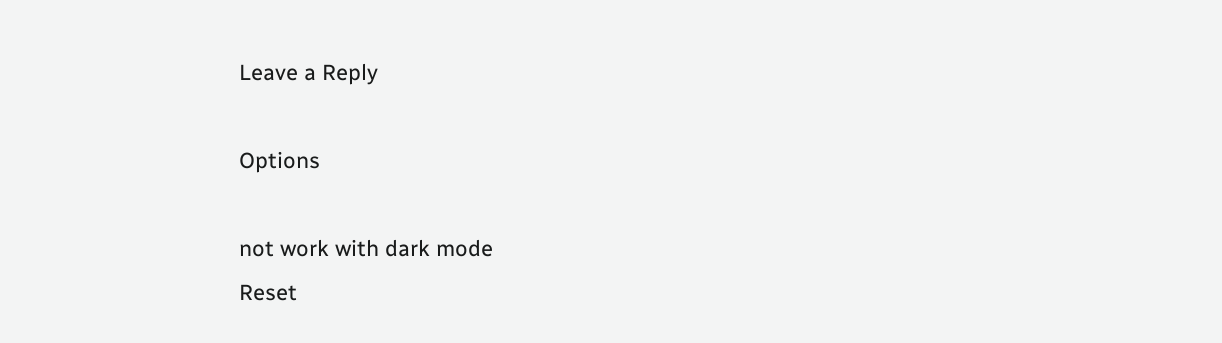Leave a Reply

Options

not work with dark mode
Reset